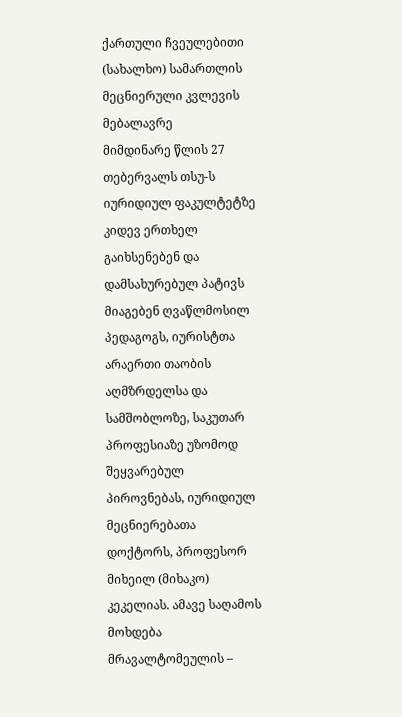ქართული ჩვეულებითი (სახალხო) სამართლის მეცნიერული კვლევის მებალავრე
მიმდინარე წლის 27 თებერვალს თსუ-ს იურიდიულ ფაკულტეტზე კიდევ ერთხელ გაიხსენებენ და დამსახურებულ პატივს მიაგებენ ღვაწლმოსილ პედაგოგს, იურისტთა არაერთი თაობის აღმზრდელსა და სამშობლოზე, საკუთარ პროფესიაზე უზომოდ შეყვარებულ პიროვნებას, იურიდიულ მეცნიერებათა დოქტორს, პროფესორ მიხეილ (მიხაკო) კეკელიას. ამავე საღამოს მოხდება მრავალტომეულის –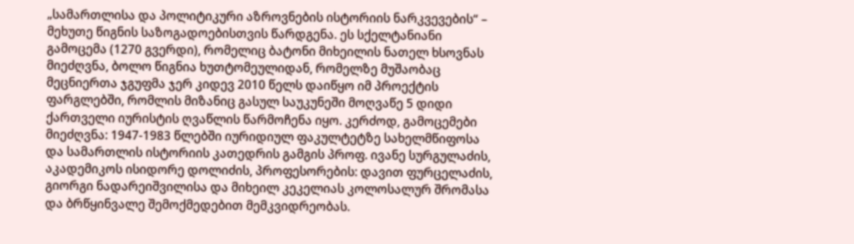„სამართლისა და პოლიტიკური აზროვნების ისტორიის ნარკვევების“ – მეხუთე წიგნის საზოგადოებისთვის წარდგენა. ეს სქელტანიანი გამოცემა (1270 გვერდი), რომელიც ბატონი მიხეილის ნათელ ხსოვნას მიეძღვნა, ბოლო წიგნია ხუთტომეულიდან, რომელზე მუშაობაც მეცნიერთა ჯგუფმა ჯერ კიდევ 2010 წელს დაიწყო იმ პროექტის ფარგლებში, რომლის მიზანიც გასულ საუკუნეში მოღვაწე 5 დიდი ქართველი იურისტის ღვაწლის წარმოჩენა იყო. კერძოდ, გამოცემები მიეძღვნა: 1947-1983 წლებში იურიდიულ ფაკულტეტზე სახელმწიფოსა და სამართლის ისტორიის კათედრის გამგის პროფ. ივანე სურგულაძის, აკადემიკოს ისიდორე დოლიძის, პროფესორების: დავით ფურცელაძის, გიორგი ნადარეიშვილისა და მიხეილ კეკელიას კოლოსალურ შრომასა და ბრწყინვალე შემოქმედებით მემკვიდრეობას.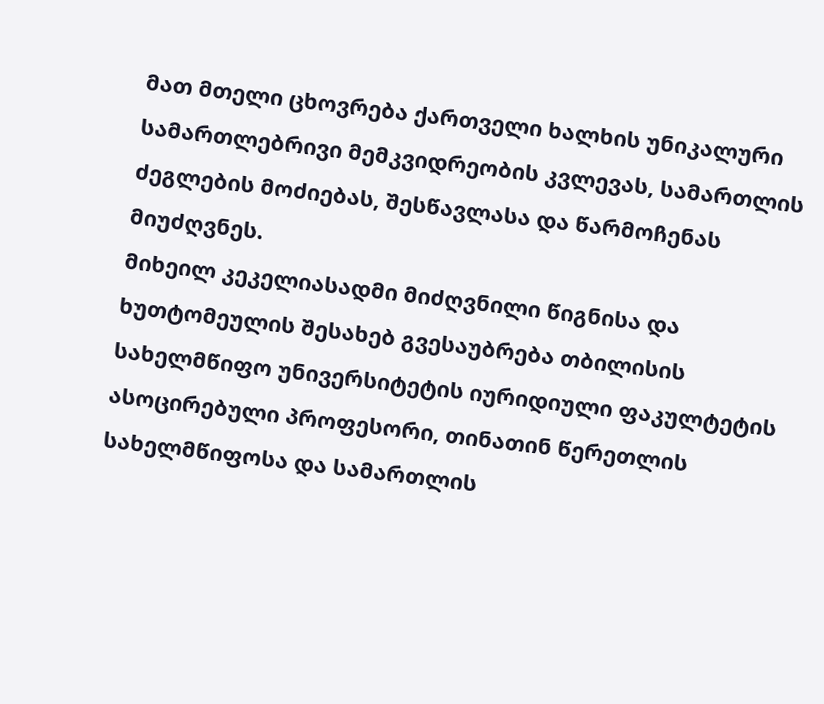მათ მთელი ცხოვრება ქართველი ხალხის უნიკალური სამართლებრივი მემკვიდრეობის კვლევას, სამართლის ძეგლების მოძიებას, შესწავლასა და წარმოჩენას მიუძღვნეს.
მიხეილ კეკელიასადმი მიძღვნილი წიგნისა და ხუთტომეულის შესახებ გვესაუბრება თბილისის სახელმწიფო უნივერსიტეტის იურიდიული ფაკულტეტის ასოცირებული პროფესორი, თინათინ წერეთლის სახელმწიფოსა და სამართლის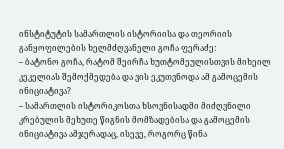ინსტიტუტის სამართლის ისტორიისა და თეორიის განყოფილების ხელმძღვანელი გოჩა ფერაძე:
– ბატონო გოჩა, რატომ შეირჩა ხუთტომეულისთვის მიხეილ კეკელიას შემოქმედება და ვის ეკუთვნოდა ამ გამოცემის ინიციატივა?
– სამართლის ისტორიკოსთა ხსოვნისადმი მიძღვნილი კრებულის მეხუთე წიგნის მომზადებისა და გამოცემის ინიციატივა ამჯერადაც, ისევე, როგორც წინა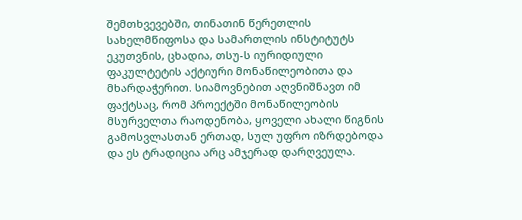შემთხვევებში, თინათინ წერეთლის სახელმწიფოსა და სამართლის ინსტიტუტს ეკუთვნის, ცხადია, თსუ-ს იურიდიული ფაკულტეტის აქტიური მონაწილეობითა და მხარდაჭერით. სიამოვნებით აღვნიშნავთ იმ ფაქტსაც, რომ პროექტში მონაწილეობის მსურველთა რაოდენობა, ყოველი ახალი წიგნის გამოსვლასთან ერთად, სულ უფრო იზრდებოდა და ეს ტრადიცია არც ამჯერად დარღვეულა.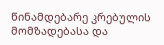წინამდებარე კრებულის მომზადებასა და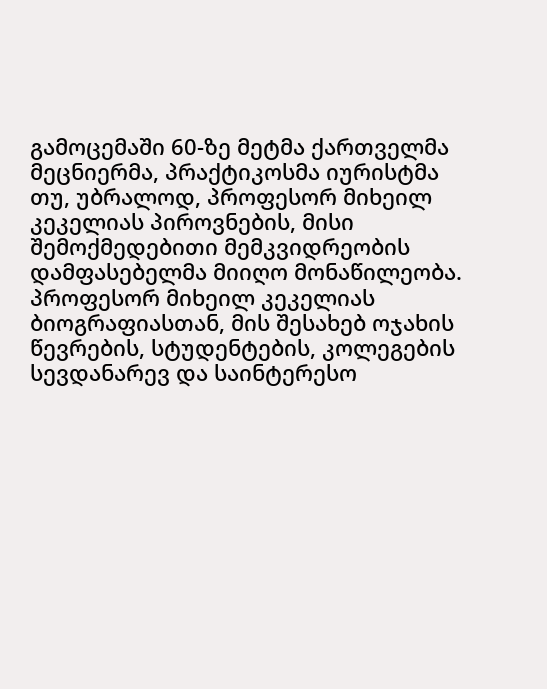გამოცემაში 60-ზე მეტმა ქართველმა მეცნიერმა, პრაქტიკოსმა იურისტმა თუ, უბრალოდ, პროფესორ მიხეილ კეკელიას პიროვნების, მისი შემოქმედებითი მემკვიდრეობის დამფასებელმა მიიღო მონაწილეობა. პროფესორ მიხეილ კეკელიას ბიოგრაფიასთან, მის შესახებ ოჯახის წევრების, სტუდენტების, კოლეგების სევდანარევ და საინტერესო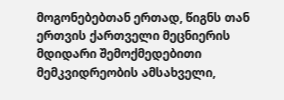მოგონებებთან ერთად, წიგნს თან ერთვის ქართველი მეცნიერის მდიდარი შემოქმედებითი მემკვიდრეობის ამსახველი,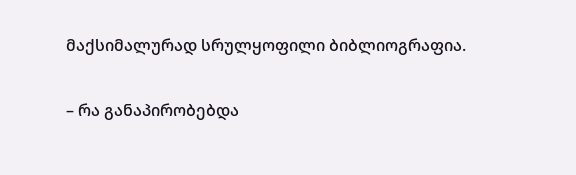მაქსიმალურად სრულყოფილი ბიბლიოგრაფია.

– რა განაპირობებდა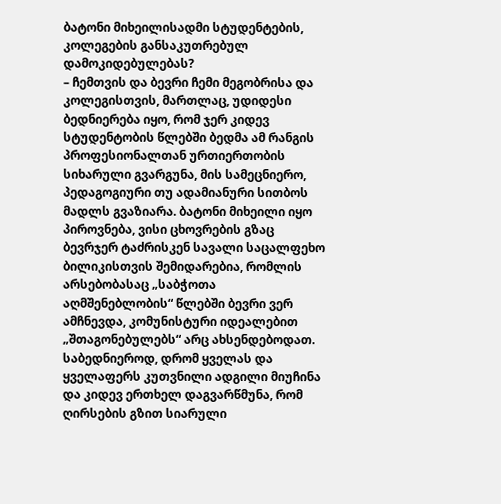ბატონი მიხეილისადმი სტუდენტების, კოლეგების განსაკუთრებულ დამოკიდებულებას?
– ჩემთვის და ბევრი ჩემი მეგობრისა და კოლეგისთვის, მართლაც, უდიდესი ბედნიერება იყო, რომ ჯერ კიდევ სტუდენტობის წლებში ბედმა ამ რანგის პროფესიონალთან ურთიერთობის სიხარული გვარგუნა, მის სამეცნიერო, პედაგოგიური თუ ადამიანური სითბოს მადლს გვაზიარა. ბატონი მიხეილი იყო პიროვნება, ვისი ცხოვრების გზაც ბევრჯერ ტაძრისკენ სავალი საცალფეხო ბილიკისთვის შემიდარებია, რომლის არსებობასაც „საბჭოთა აღმშენებლობის“ წლებში ბევრი ვერ ამჩნევდა, კომუნისტური იდეალებით „შთაგონებულებს“ არც ახსენდებოდათ. საბედნიეროდ, დრომ ყველას და ყველაფერს კუთვნილი ადგილი მიუჩინა და კიდევ ერთხელ დაგვარწმუნა, რომ ღირსების გზით სიარული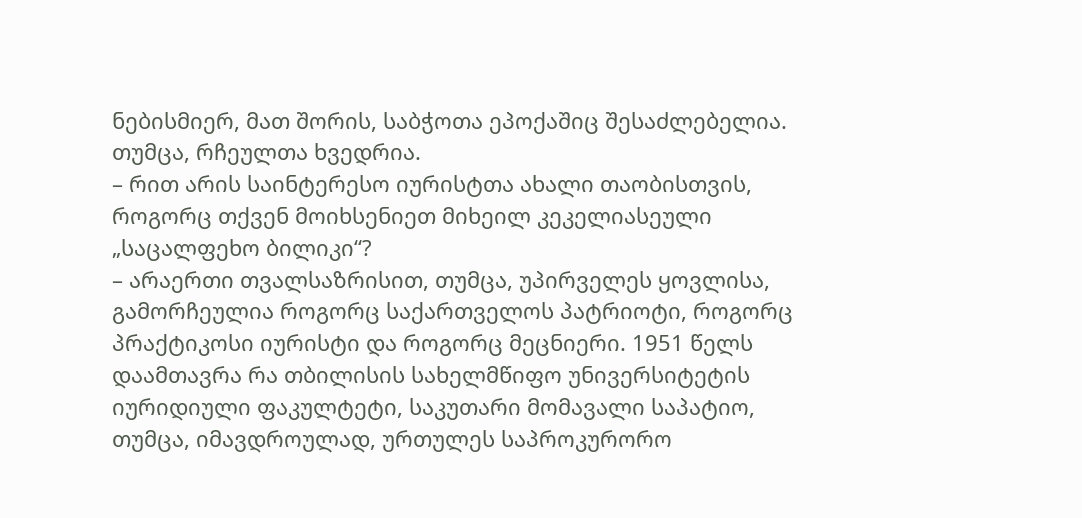ნებისმიერ, მათ შორის, საბჭოთა ეპოქაშიც შესაძლებელია. თუმცა, რჩეულთა ხვედრია.
– რით არის საინტერესო იურისტთა ახალი თაობისთვის, როგორც თქვენ მოიხსენიეთ მიხეილ კეკელიასეული „საცალფეხო ბილიკი“?
– არაერთი თვალსაზრისით, თუმცა, უპირველეს ყოვლისა, გამორჩეულია როგორც საქართველოს პატრიოტი, როგორც პრაქტიკოსი იურისტი და როგორც მეცნიერი. 1951 წელს დაამთავრა რა თბილისის სახელმწიფო უნივერსიტეტის იურიდიული ფაკულტეტი, საკუთარი მომავალი საპატიო, თუმცა, იმავდროულად, ურთულეს საპროკურორო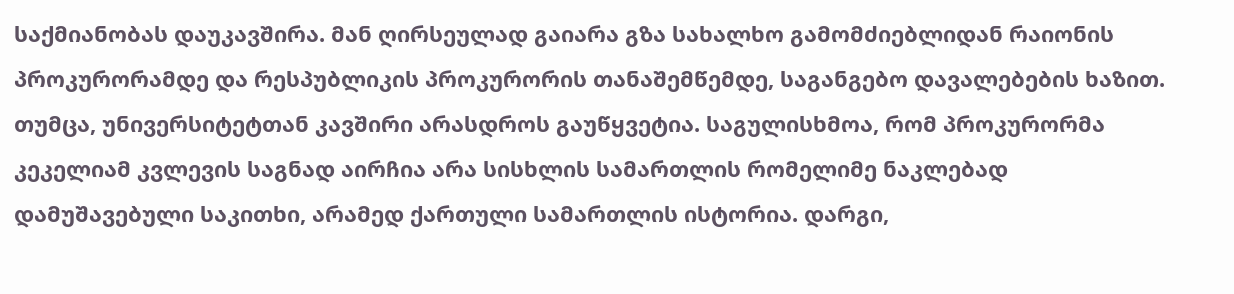საქმიანობას დაუკავშირა. მან ღირსეულად გაიარა გზა სახალხო გამომძიებლიდან რაიონის პროკურორამდე და რესპუბლიკის პროკურორის თანაშემწემდე, საგანგებო დავალებების ხაზით. თუმცა, უნივერსიტეტთან კავშირი არასდროს გაუწყვეტია. საგულისხმოა, რომ პროკურორმა კეკელიამ კვლევის საგნად აირჩია არა სისხლის სამართლის რომელიმე ნაკლებად დამუშავებული საკითხი, არამედ ქართული სამართლის ისტორია. დარგი,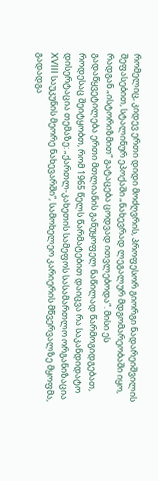რომელიც, კიდევ ერთი დიდი მოძღვრის, პროფესორ გიორგი ნადარეიშვილის შეფასებით, სტალინურ ეპოქაში „ნახევრად ლეგალურ მდგომარეობაში იყო, რადგან „ისტორიზმით“ გატაცება ცოდვად ითვლებოდა“. მისი ეს გადაწყვეტილება ერთი მთლიანის განუყოფელ ნაწილად წარმოგიდგებათ, როდესაც შეიტყობთ, რომ 1965 წელს წარმატებით დაიცვა რა საკანდიდატო დისერტაცია თემაზე: „ქართლ-კახეთის სამეფოს სასამართლო ორგანიზაცია XVIII საუკუნის მეორე ნახევარში“, სამოხელეო კარიერის მწვერვალზე მყოფმა, გადადგა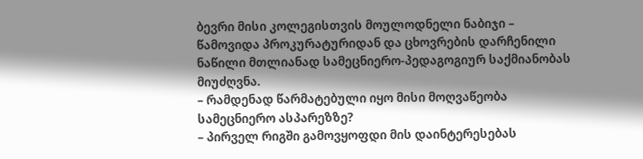ბევრი მისი კოლეგისთვის მოულოდნელი ნაბიჯი – წამოვიდა პროკურატურიდან და ცხოვრების დარჩენილი ნაწილი მთლიანად სამეცნიერო-პედაგოგიურ საქმიანობას მიუძღვნა.
– რამდენად წარმატებული იყო მისი მოღვაწეობა სამეცნიერო ასპარეზზე?
– პირველ რიგში გამოვყოფდი მის დაინტერესებას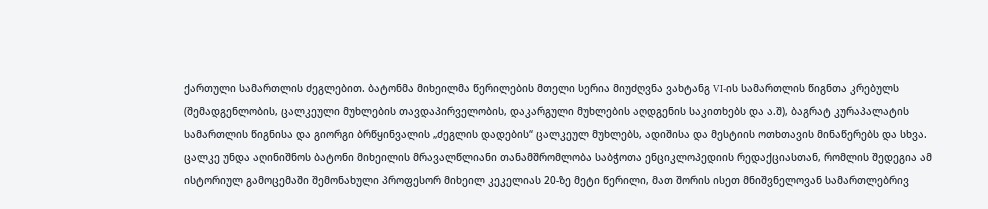ქართული სამართლის ძეგლებით. ბატონმა მიხეილმა წერილების მთელი სერია მიუძღვნა ვახტანგ VI-ის სამართლის წიგნთა კრებულს (შემადგენლობის, ცალკეული მუხლების თავდაპირველობის, დაკარგული მუხლების აღდგენის საკითხებს და ა.შ), ბაგრატ კურაპალატის სამართლის წიგნისა და გიორგი ბრწყინვალის „ძეგლის დადების“ ცალკეულ მუხლებს, ადიშისა და მესტიის ოთხთავის მინაწერებს და სხვა. ცალკე უნდა აღინიშნოს ბატონი მიხეილის მრავალწლიანი თანამშრომლობა საბჭოთა ენციკლოპედიის რედაქციასთან, რომლის შედეგია ამ ისტორიულ გამოცემაში შემონახული პროფესორ მიხეილ კეკელიას 20-ზე მეტი წერილი, მათ შორის ისეთ მნიშვნელოვან სამართლებრივ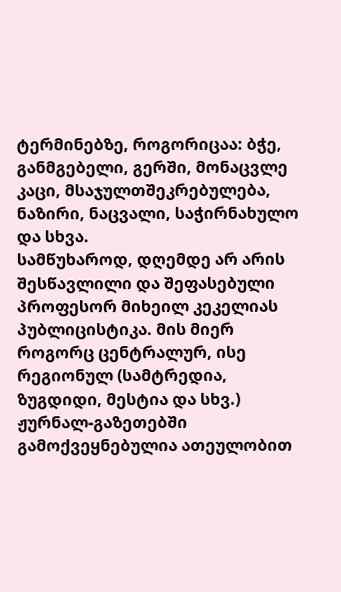ტერმინებზე, როგორიცაა: ბჭე, განმგებელი, გერში, მონაცვლე კაცი, მსაჯულთშეკრებულება, ნაზირი, ნაცვალი, საჭირნახულო და სხვა.
სამწუხაროდ, დღემდე არ არის შესწავლილი და შეფასებული პროფესორ მიხეილ კეკელიას პუბლიცისტიკა. მის მიერ როგორც ცენტრალურ, ისე რეგიონულ (სამტრედია, ზუგდიდი, მესტია და სხვ.) ჟურნალ-გაზეთებში გამოქვეყნებულია ათეულობით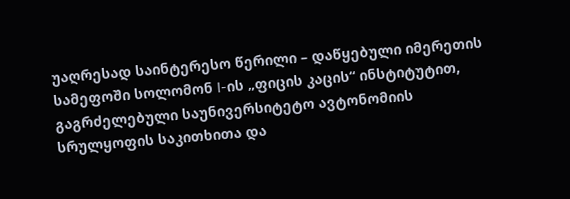უაღრესად საინტერესო წერილი – დაწყებული იმერეთის სამეფოში სოლომონ I-ის „ფიცის კაცის“ ინსტიტუტით, გაგრძელებული საუნივერსიტეტო ავტონომიის სრულყოფის საკითხითა და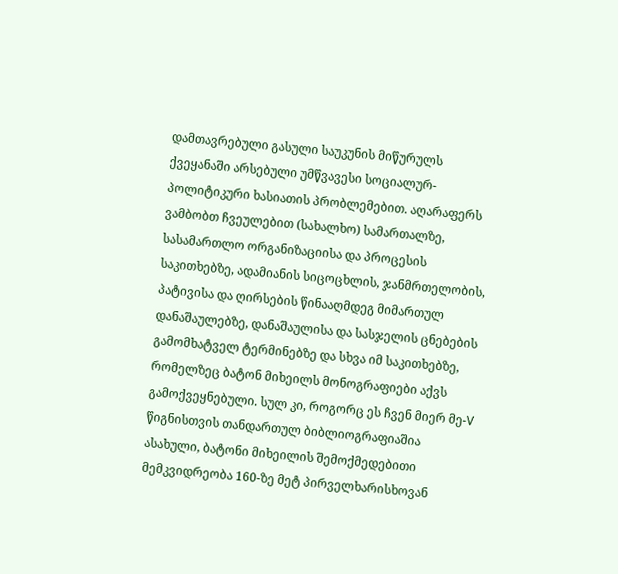დამთავრებული გასული საუკუნის მიწურულს ქვეყანაში არსებული უმწვავესი სოციალურ-პოლიტიკური ხასიათის პრობლემებით. აღარაფერს ვამბობთ ჩვეულებით (სახალხო) სამართალზე, სასამართლო ორგანიზაციისა და პროცესის საკითხებზე, ადამიანის სიცოცხლის, ჯანმრთელობის, პატივისა და ღირსების წინააღმდეგ მიმართულ დანაშაულებზე, დანაშაულისა და სასჯელის ცნებების გამომხატველ ტერმინებზე და სხვა იმ საკითხებზე, რომელზეც ბატონ მიხეილს მონოგრაფიები აქვს გამოქვეყნებული. სულ კი, როგორც ეს ჩვენ მიერ მე-V წიგნისთვის თანდართულ ბიბლიოგრაფიაშია ასახული, ბატონი მიხეილის შემოქმედებითი მემკვიდრეობა 160-ზე მეტ პირველხარისხოვან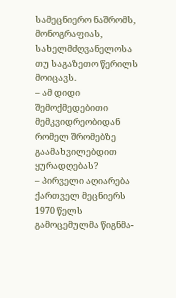სამეცნიერო ნაშრომს, მონოგრაფიას, სახელმძღვანელოსა თუ საგაზეთო წერილს მოიცავს.
– ამ დიდი შემოქმედებითი მემკვიდრეობიდან რომელ შრომებზე გაამახვილებდით ყურადღებას?
– პირველი აღიარება ქართველ მეცნიერს 1970 წელს გამოცემულმა წიგნმა-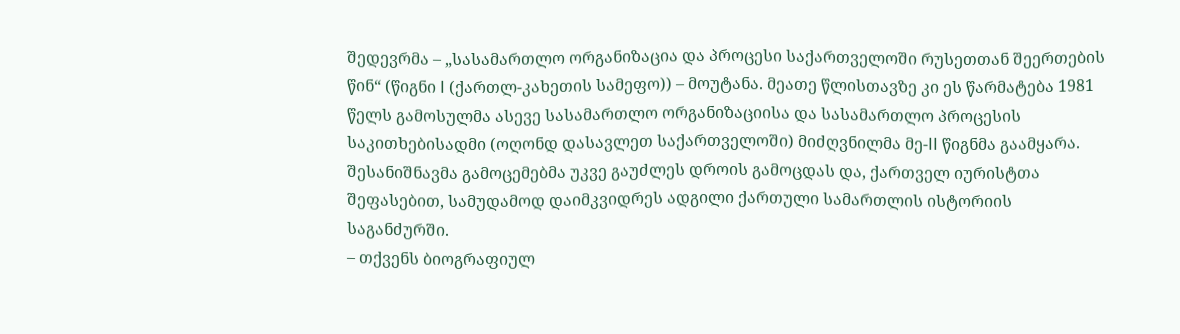შედევრმა – „სასამართლო ორგანიზაცია და პროცესი საქართველოში რუსეთთან შეერთების წინ“ (წიგნი I (ქართლ-კახეთის სამეფო)) – მოუტანა. მეათე წლისთავზე კი ეს წარმატება 1981 წელს გამოსულმა ასევე სასამართლო ორგანიზაციისა და სასამართლო პროცესის საკითხებისადმი (ოღონდ დასავლეთ საქართველოში) მიძღვნილმა მე-II წიგნმა გაამყარა. შესანიშნავმა გამოცემებმა უკვე გაუძლეს დროის გამოცდას და, ქართველ იურისტთა შეფასებით, სამუდამოდ დაიმკვიდრეს ადგილი ქართული სამართლის ისტორიის საგანძურში.
– თქვენს ბიოგრაფიულ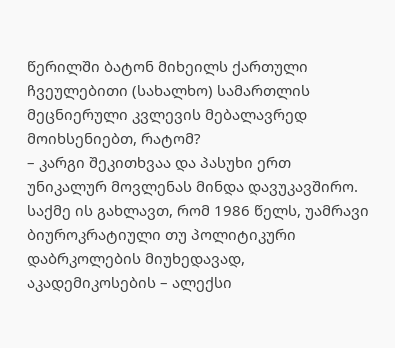წერილში ბატონ მიხეილს ქართული ჩვეულებითი (სახალხო) სამართლის მეცნიერული კვლევის მებალავრედ მოიხსენიებთ, რატომ?
– კარგი შეკითხვაა და პასუხი ერთ უნიკალურ მოვლენას მინდა დავუკავშირო. საქმე ის გახლავთ, რომ 1986 წელს, უამრავი ბიუროკრატიული თუ პოლიტიკური დაბრკოლების მიუხედავად, აკადემიკოსების – ალექსი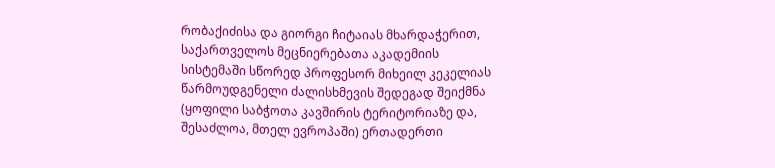რობაქიძისა და გიორგი ჩიტაიას მხარდაჭერით, საქართველოს მეცნიერებათა აკადემიის სისტემაში სწორედ პროფესორ მიხეილ კეკელიას წარმოუდგენელი ძალისხმევის შედეგად შეიქმნა (ყოფილი საბჭოთა კავშირის ტერიტორიაზე და, შესაძლოა, მთელ ევროპაში) ერთადერთი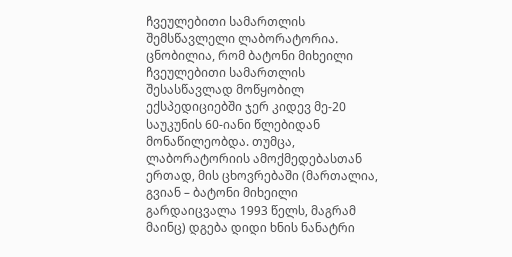ჩვეულებითი სამართლის შემსწავლელი ლაბორატორია. ცნობილია, რომ ბატონი მიხეილი ჩვეულებითი სამართლის შესასწავლად მოწყობილ ექსპედიციებში ჯერ კიდევ მე-20 საუკუნის 60-იანი წლებიდან მონაწილეობდა. თუმცა, ლაბორატორიის ამოქმედებასთან ერთად, მის ცხოვრებაში (მართალია, გვიან – ბატონი მიხეილი გარდაიცვალა 1993 წელს, მაგრამ მაინც) დგება დიდი ხნის ნანატრი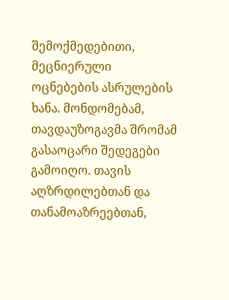შემოქმედებითი, მეცნიერული ოცნებების ასრულების ხანა. მონდომებამ, თავდაუზოგავმა შრომამ გასაოცარი შედეგები გამოიღო. თავის აღზრდილებთან და თანამოაზრეებთან,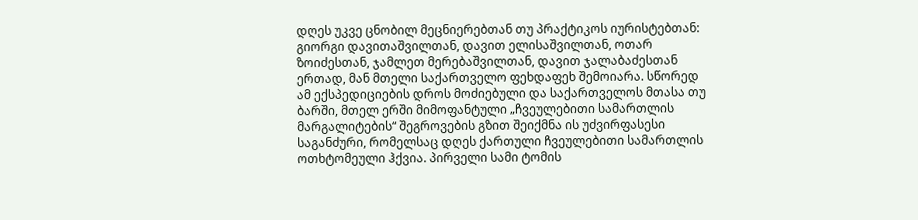დღეს უკვე ცნობილ მეცნიერებთან თუ პრაქტიკოს იურისტებთან: გიორგი დავითაშვილთან, დავით ელისაშვილთან, ოთარ ზოიძესთან, ჯამლეთ მერებაშვილთან, დავით ჯალაბაძესთან ერთად, მან მთელი საქართველო ფეხდაფეხ შემოიარა. სწორედ ამ ექსპედიციების დროს მოძიებული და საქართველოს მთასა თუ ბარში, მთელ ერში მიმოფანტული „ჩვეულებითი სამართლის მარგალიტების“ შეგროვების გზით შეიქმნა ის უძვირფასესი საგანძური, რომელსაც დღეს ქართული ჩვეულებითი სამართლის ოთხტომეული ჰქვია. პირველი სამი ტომის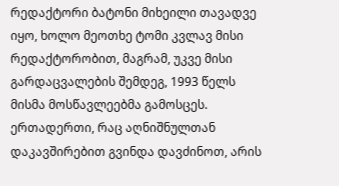რედაქტორი ბატონი მიხეილი თავადვე იყო, ხოლო მეოთხე ტომი კვლავ მისი რედაქტორობით, მაგრამ, უკვე მისი გარდაცვალების შემდეგ, 1993 წელს მისმა მოსწავლეებმა გამოსცეს.
ერთადერთი, რაც აღნიშნულთან დაკავშირებით გვინდა დავძინოთ, არის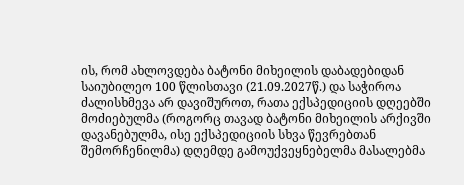ის, რომ ახლოვდება ბატონი მიხეილის დაბადებიდან საიუბილეო 100 წლისთავი (21.09.2027წ.) და საჭიროა ძალისხმევა არ დავიშუროთ, რათა ექსპედიციის დღეებში მოძიებულმა (როგორც თავად ბატონი მიხეილის არქივში დავანებულმა, ისე ექსპედიციის სხვა წევრებთან შემორჩენილმა) დღემდე გამოუქვეყნებელმა მასალებმა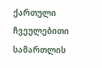ქართული ჩვეულებითი სამართლის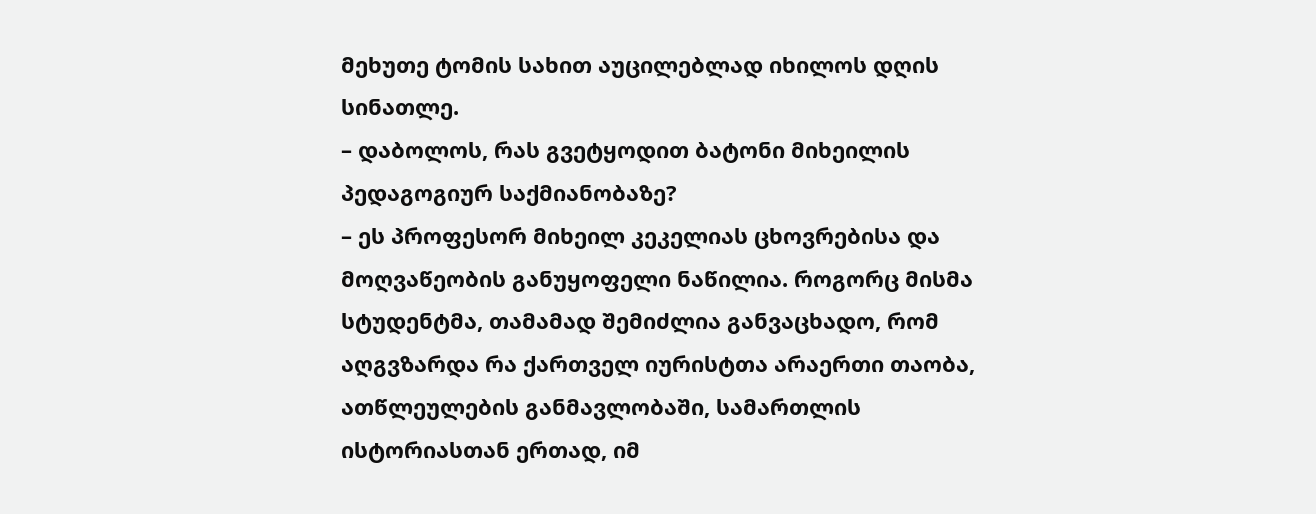მეხუთე ტომის სახით აუცილებლად იხილოს დღის სინათლე.
– დაბოლოს, რას გვეტყოდით ბატონი მიხეილის პედაგოგიურ საქმიანობაზე?
– ეს პროფესორ მიხეილ კეკელიას ცხოვრებისა და მოღვაწეობის განუყოფელი ნაწილია. როგორც მისმა სტუდენტმა, თამამად შემიძლია განვაცხადო, რომ აღგვზარდა რა ქართველ იურისტთა არაერთი თაობა, ათწლეულების განმავლობაში, სამართლის ისტორიასთან ერთად, იმ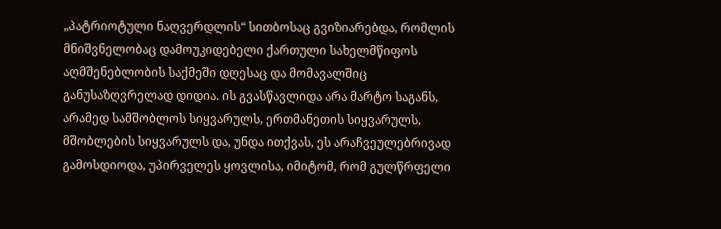„პატრიოტული ნაღვერდლის“ სითბოსაც გვიზიარებდა, რომლის მნიშვნელობაც დამოუკიდებელი ქართული სახელმწიფოს აღმშენებლობის საქმეში დღესაც და მომავალშიც განუსაზღვრელად დიდია. ის გვასწავლიდა არა მარტო საგანს, არამედ სამშობლოს სიყვარულს, ერთმანეთის სიყვარულს, მშობლების სიყვარულს და, უნდა ითქვას, ეს არაჩვეულებრივად გამოსდიოდა, უპირველეს ყოვლისა, იმიტომ, რომ გულწრფელი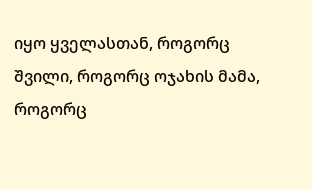იყო ყველასთან, როგორც შვილი, როგორც ოჯახის მამა, როგორც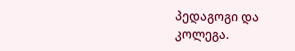პედაგოგი და კოლეგა.